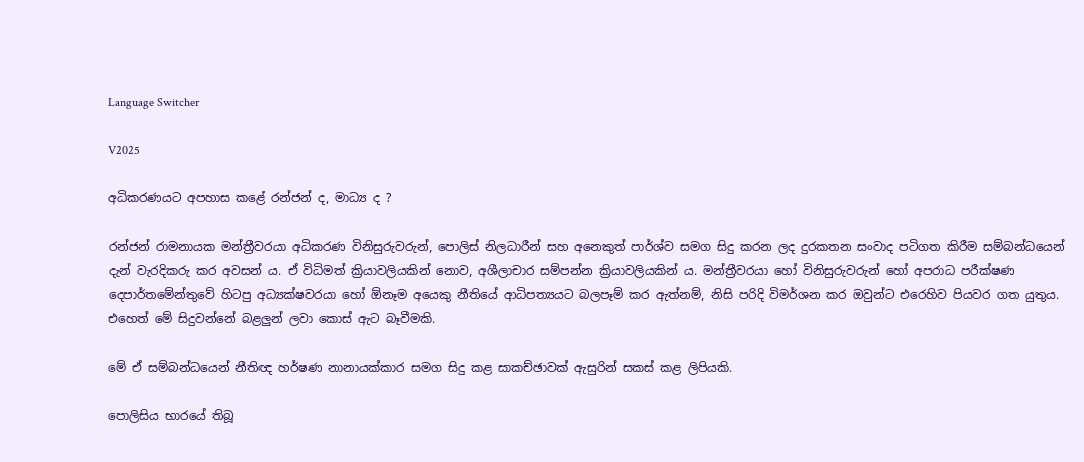Language Switcher

V2025

අධිකරණයට අපහාස කළේ රන්ජන් ද, මාධ්‍ය ද ?

රන්ජන් රාමනායක මන්ත්‍රීවරයා අධිකරණ විනිසුරුවරුන්, පොලිස් නිලධාරීන් සහ අනෙකුත් පාර්ශ්ව සමග සිදු කරන ලද දුරකතන සංවාද පටිගත කිරීම සම්බන්ධයෙන් දැන් වැරදිකරු කර අවසන් ය. ඒ විධිමත් ක්‍රියාවලියකින් නොව, අශීලාචාර සම්පන්න ක්‍රියාවලියකින් ය. මන්ත්‍රීවරයා හෝ විනිසුරුවරුන් හෝ අපරාධ පරීක්ෂණ දෙපාර්තමේන්තුවේ හිටපු අධ්‍යක්ෂවරයා හෝ ඕනෑම අයෙකු නීතියේ ආධිපත්‍යයට බලපෑම් කර ඇත්නම්, නිසි පරිදි විමර්ශන කර ඔවුන්ට එරෙහිව පියවර ගත යුතුය. එහෙත් මේ සිදුවන්නේ බළලුන් ලවා කොස් ඇට බෑවීමකි.

මේ ඒ සම්බන්ධයෙන් නීතිඥ හර්ෂණ නානායක්කාර සමග සිදු කළ සාකච්ඡාවක් ඇසුරින් සකස් කළ ලිපියකි.

පොලිසිය භාරයේ තිබූ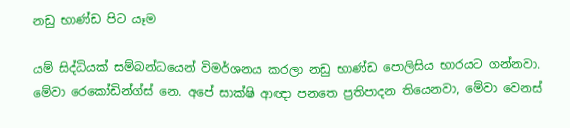නඩු භාණ්ඩ පිට යෑම

යම් සිද්ධියක් සම්බන්ධයෙන් විමර්ශනය කරලා නඩු භාණ්ඩ පොලිසිය භාරයට ගන්නවා. මේවා රෙකෝඩින්ග්ස් නෙ. අපේ සාක්ෂි ආඥා පනතෙ ප්‍රතිපාදන තියෙනවා, මේවා වෙනස්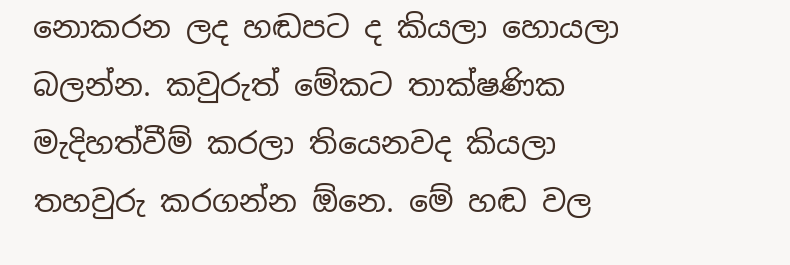නොකරන ලද හඬපට ද කියලා හොයලා බලන්න. කවුරුත් මේකට තාක්ෂණික මැදිහත්වීම් කරලා තියෙනවද කියලා තහවුරු කරගන්න ඕනෙ. මේ හඬ වල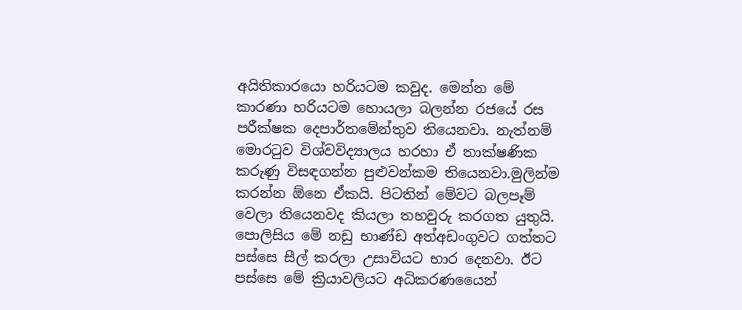අයිතිකාරයො හරියටම කවුද. මෙන්න මේ කාරණා හරියටම හොයලා බලන්න රජයේ රස පරීක්ෂක දෙපාර්තමේන්තුව තියෙනවා. නැත්නම් මොරටුව විශ්වවිද්‍යාලය හරහා ඒ තාක්ෂණික කරුණු විසඳගන්න පුළුවන්කම තියෙනවා.මුලින්ම කරන්න ඕනෙ ඒකයි. පිටතින් මේවට බලපෑම් වෙලා තියෙනවද කියලා තහවුරු කරගත යුතුයි. පොලිසිය මේ නඩු භාණ්ඩ අත්අඩංගුවට ගත්තට පස්සෙ සීල් කරලා උසාවියට භාර දෙනවා. ඊට පස්සෙ මේ ක්‍රියාවලියට අධිකරණයෛන්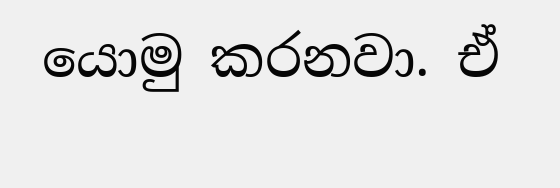යොමු කරනවා. ඒ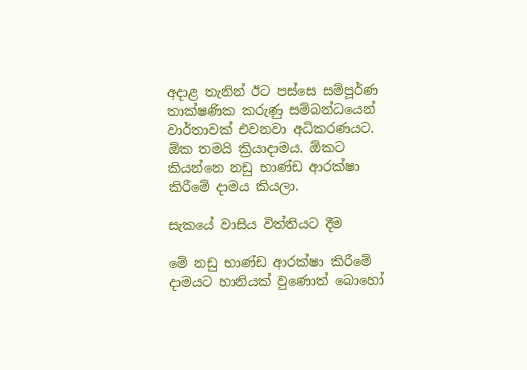අදාළ තැනින් ඊට පස්සෙ සම්පූර්ණ තාක්ෂණික කරුණු සම්බන්ධයෙන් වාර්තාවක් එවනවා අධිකරණයට. ඕක තමයි ක්‍රියාදාමය. ඕකට කියන්නෙ නඩු භාණ්ඩ ආරක්ෂා කිරීමේ දාමය කියලා.

සැකයේ වාසිය විත්තියට දීම

මේ නඩු භාණ්ඩ ආරක්ෂා කිරීමේ දාමයට හානියක් වුණොත් බොහෝ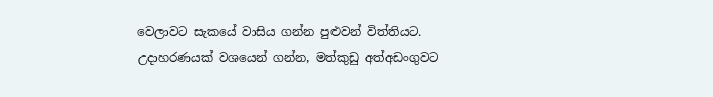වෙලාවට සැකයේ වාසිය ගන්න පුළුවන් විත්තියට. උදාහරණයක් වශයෙන් ගන්න, මත්කුඩු අත්අඩංගුවට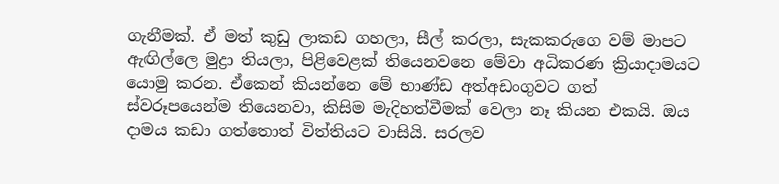ගැනීමක්. ඒ මත් කුඩු ලාකඩ ගහලා, සීල් කරලා, සැකකරුගෙ වම් මාපට ඇඟිල්ලෙ මුද්‍රා තියලා, පිළිවෙළක් තියෙනවනෙ මේවා අධිකරණ ක්‍රියාදාමයට යොමු කරන. ඒකෙන් කියන්නෙ මේ භාණ්ඩ අත්අඩංගුවට ගත් ස්වරූපයෙන්ම තියෙනවා, කිසිම මැදිහත්වීමක් වෙලා නෑ කියන එකයි. ඔය දාමය කඩා ගත්තොත් විත්තියට වාසියි. සරලව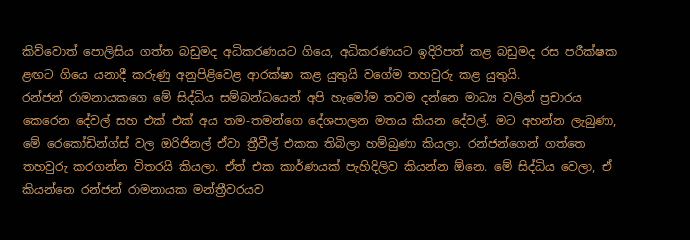කිව්වොත් පොලිසිය ගත්ත බඩුමද අධිකරණයට ගියෙ, අධිකරණයට ඉදිරිපත් කළ බඩුමද රස පරීක්ෂක ළඟට ගියෙ යනාදී කරුණු අනුපිළිවෙළ ආරක්ෂා කළ යුතුයි වගේම තහවුරු කළ යුතුයි.
රන්ජන් රාමනායකගෙ මේ සිද්ධිය සම්බන්ධයෙන් අපි හැමෝම තවම දන්නෙ මාධ්‍ය වලින් ප්‍රචාරය කෙරෙන දේවල් සහ එක් එක් අය තම-තමන්ගෙ දේශපාලන මතය කියන දේවල්. මට අහන්න ලැබුණා, මේ රෙකෝඩින්ග්ස් වල ඔරිජිනල් ඒවා ත්‍රීවීල් එකක තිබිලා හම්බුණා කියලා. රන්ජන්ගෙන් ගත්තෙ තහවුරු කරගන්න විතරයි කියලා. ඒත් එක කාර්ණයක් පැහිදිලිව කියන්න ඕනෙ. මේ සිද්ධිය වෙලා, ඒ කියන්නෙ රන්ජන් රාමනායක මන්ත්‍රීවරයව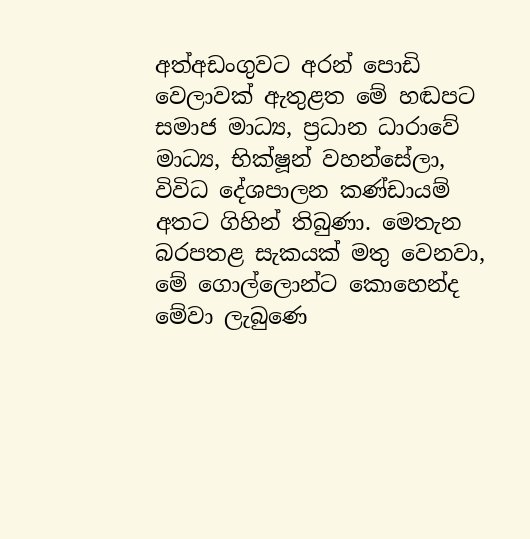අත්අඩංගුවට අරන් පොඩි වෙලාවක් ඇතුළත මේ හඬපට සමාජ මාධ්‍ය, ප්‍රධාන ධාරාවේ මාධ්‍ය, භික්ෂූන් වහන්සේලා, විවිධ දේශපාලන කණ්ඩායම් අතට ගිහින් තිබුණා. මෙතැන බරපතළ සැකයක් මතු වෙනවා, මේ ගොල්ලොන්ට කොහෙන්ද මේවා ලැබුණෙ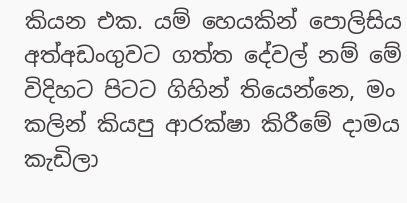කියන එක. යම් හෙයකින් පොලිසිය අත්අඩංගුවට ගත්ත දේවල් නම් මේ විදිහට පිටට ගිහින් තියෙන්නෙ, මං කලින් කියපු ආරක්ෂා කිරීමේ දාමය කැඩිලා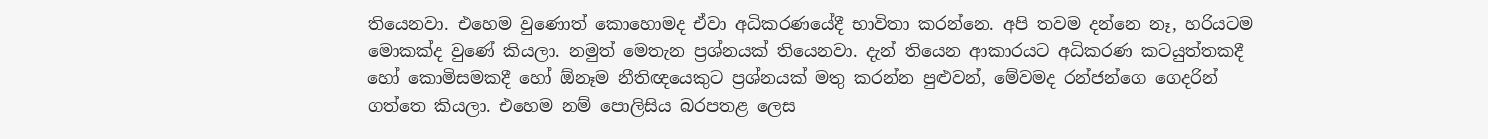තියෙනවා. එහෙම වුණොත් කොහොමද ඒවා අධිකරණයේදී භාවිතා කරන්නෙ. අපි තවම දන්නෙ නෑ, හරියටම මොකක්ද වුණේ කියලා. නමුත් මෙතැන ප්‍රශ්නයක් තියෙනවා. දැන් තියෙන ආකාරයට අධිකරණ කටයුත්තකදී හෝ කොමිසමකදී හෝ ඕනෑම නීතිඥයෙකුට ප්‍රශ්නයක් මතු කරන්න පුළුවන්, මේවමද රන්ජන්ගෙ ගෙදරින් ගත්තෙ කියලා. එහෙම නම් පොලිසිය බරපතළ ලෙස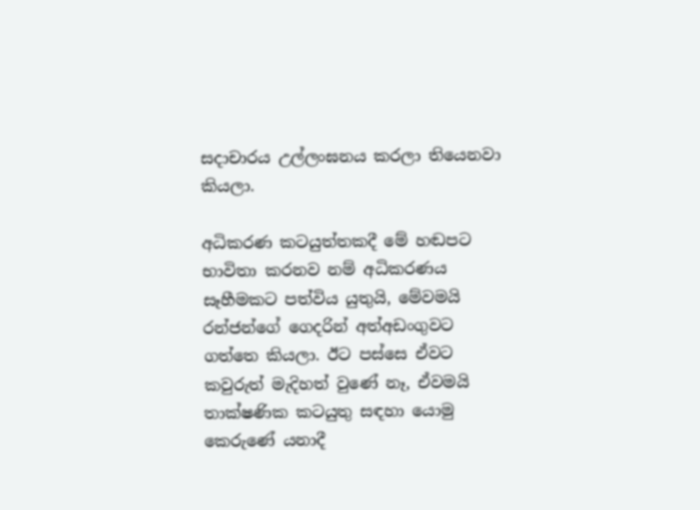සදාචාරය උල්ලංඝනය කරලා තියෙනවා කියලා.

අධිකරණ කටයුත්තකදී මේ හඬපට භාවිතා කරනව නම් අධිකරණය සෑහීමකට පත්විය යුතුයි, මේවමයි රන්ජන්ගේ ගෙදරින් අත්අඩංගුවට ගත්තෙ කියලා. ඊට පස්සෙ ඒවට කවුරුත් මැදිහත් වුණේ නෑ, ඒවමයි තාක්ෂණික කටයුතු සඳහා යොමු කෙරුණේ යනාදී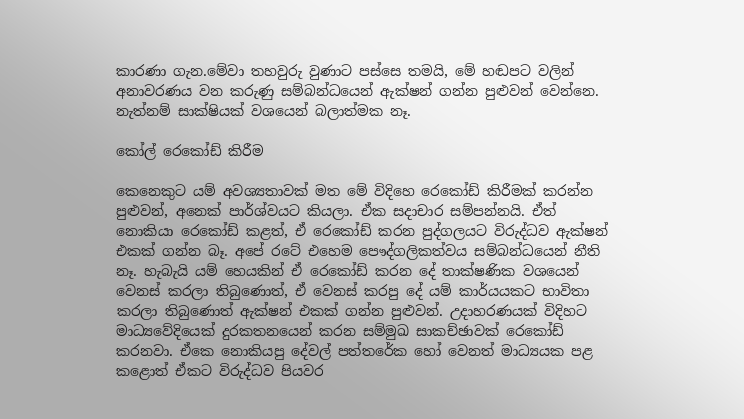කාරණා ගැන.මේවා තහවුරු වුණාට පස්සෙ තමයි, මේ හඬපට වලින් අනාවරණය වන කරුණු සම්බන්ධයෙන් ඇක්ෂන් ගන්න පුළුවන් වෙන්නෙ. නැත්නම් සාක්ෂියක් වශයෙන් බලාත්මක නෑ.

කෝල් රෙකෝඩ් කිරීම

කෙනෙකුට යම් අවශ්‍යතාවක් මත මේ විදිහෙ රෙකෝඩ් කිරීමක් කරන්න පුළුවන්, අනෙක් පාර්ශ්වයට කියලා. ඒක සදාචාර සම්පන්නයි. ඒත් නොකියා රෙකෝඩ් කළත්, ඒ රෙකෝඩ් කරන පුද්ගලයට විරුද්ධව ඇක්ෂන් එකක් ගන්න බෑ. අපේ රටේ එහෙම පෞද්ගලිකත්වය සම්බන්ධයෙන් නීති නෑ. හැබැයි යම් හෙයකින් ඒ රෙකෝඩ් කරන දේ තාක්ෂණික වශයෙන් වෙනස් කරලා තිබුණොත්, ඒ වෙනස් කරපු දේ යම් කාර්යයකට භාවිතා කරලා තිබුණොත් ඇක්ෂන් එකක් ගන්න පුළුවන්. උදාහරණයක් විදිහට මාධ්‍යවේදියෙක් දුරකතනයෙන් කරන සම්මුඛ සාකච්ඡාවක් රෙකෝඩ් කරනවා. ඒකෙ නොකියපු දේවල් පත්තරේක හෝ වෙනත් මාධ්‍යයක පළ කළොත් ඒකට විරුද්ධව පියවර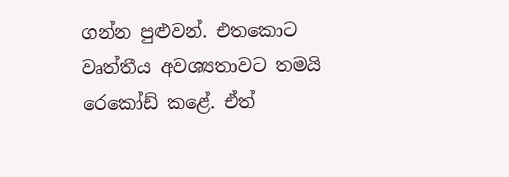ගන්න පුළුවන්. එතකොට වෘත්තීය අවශ්‍යතාවට තමයි රෙකෝඩ් කළේ. ඒත්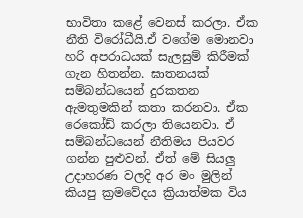භාවිතා කළේ වෙනස් කරලා. ඒක නීති විරෝධීයි.ඒ වගේම මොනවා හරි අපරාධයක් සැලසුම් කිරීමක් ගැන හිතන්න. ඝාතනයක් සම්බන්ධයෙන් දුරකතන ඇමතුමකින් කතා කරනවා. ඒක රෙකෝඩ් කරලා තියෙනවා. ඒ සම්බන්ධයෙන් නීතිමය පියවර ගන්න පුළුවන්. ඒත් මේ සියලු උදාහරණ වලදි අර මං මුලින් කියපු ක්‍රමවේදය ක්‍රියාත්මක විය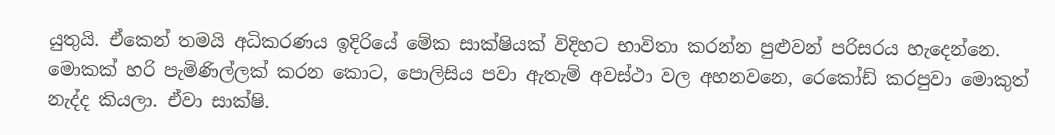යුතුයි. ඒකෙන් තමයි අධිකරණය ඉදිරියේ මේක සාක්ෂියක් විදිහට භාවිතා කරන්න පුළුවන් පරිසරය හැදෙන්නෙ. මොකක් හරි පැමිණිල්ලක් කරන කොට, පොලිසිය පවා ඇතැම් අවස්ථා වල අහනවනෙ, රෙකෝඩ් කරපුවා මොකුත් නැද්ද කියලා. ඒවා සාක්ෂි.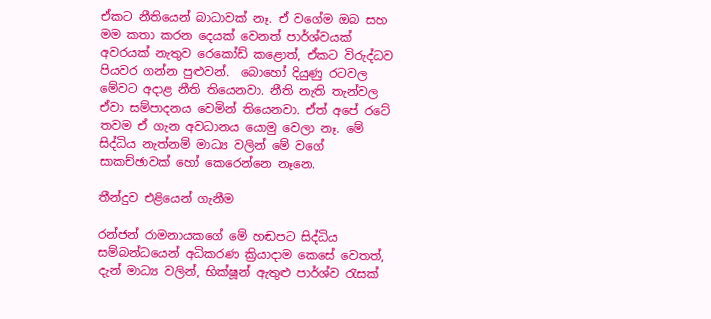ඒකට නීතියෙන් බාධාවක් නෑ. ඒ වගේම ඔබ සහ මම කතා කරන දෙයක් වෙනත් පාර්ශ්වයක් අවරයක් නැතුව රෙකෝඩ් කළොත්, ඒකට විරුද්ධව පියවර ගන්න පුළුවන්.  බොහෝ දියුණු රටවල මේවට අදාළ නීති තියෙනවා. නීති නැති තැන්වල ඒවා සම්පාදනය වෙමින් තියෙනවා. ඒත් අපේ රටේ තවම ඒ ගැන අවධානය යොමු වෙලා නෑ. මේ සිද්ධිය නැත්නම් මාධ්‍ය වලින් මේ වගේ සාකච්ඡාවක් හෝ කෙරෙන්නෙ නෑනෙ.

තීන්දුව එළියෙන් ගැනීම

රන්ජන් රාමනායකගේ මේ හඬපට සිද්ධිය සම්බන්ධයෙන් අධිකරණ ක්‍රියාදාම කෙසේ වෙතත්, දැන් මාධ්‍ය වලින්, භික්ෂූන් ඇතුළු පාර්ශ්ව රැසක්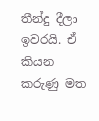තීන්දු දීලා ඉවරයි. ඒ කියන කරුණු මත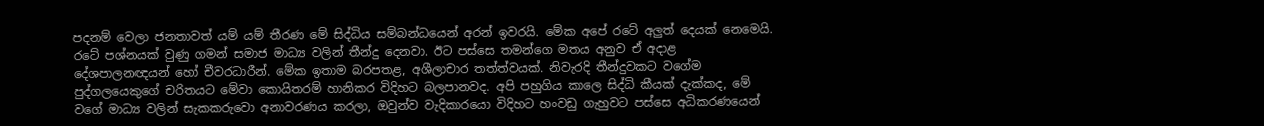පදනම් වෙලා ජනතාවත් යම් යම් තීරණ මේ සිද්ධිය සම්බන්ධයෙන් අරන් ඉවරයි. මේක අපේ රටේ අලුත් දෙයක් නෙමෙයි. රටේ පශ්නයක් වුණු ගමන් සමාජ මාධ්‍ය වලින් තීන්දු දෙනවා. ඊට පස්සෙ තමන්ගෙ මතය අනුව ඒ අදාළ දේශපාලනඥයන් හෝ චීවරධාරීන්. මේක ඉතාම බරපතළ, අශීලාචාර තත්ත්වයක්. නිවැරදි තීන්දුවකට වගේම පුද්ගලයෙකුගේ චරිතයට මේවා කොයිතරම් හානිකර විදිහට බලපානවද. අපි පහුගිය කාලෙ සිද්ධි කීයක් දැක්කද, මේ වගේ මාධ්‍ය වලින් සැකකරුවො අනාවරණය කරලා, ඔවුන්ව වැදිකාරයො විදිහට හංවඩු ගැහුවට පස්සෙ අධිකරණයෙන්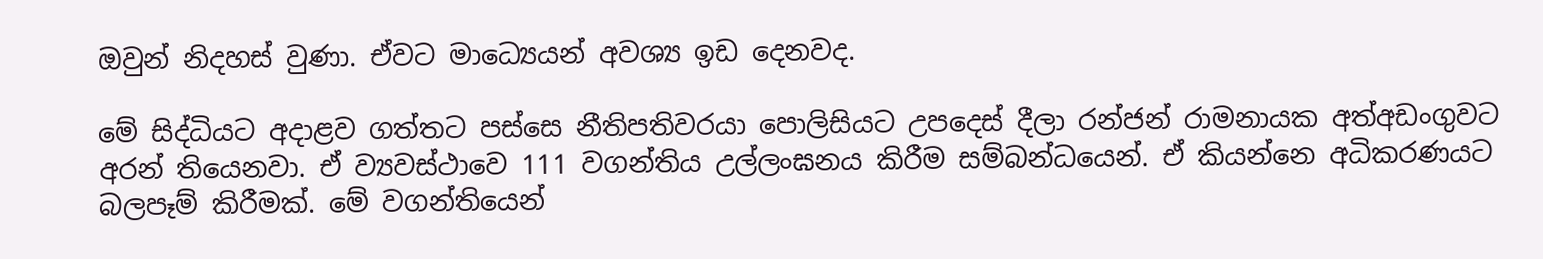ඔවුන් නිදහස් වුණා. ඒවට මාධ්‍යෙයන් අවශ්‍ය ඉඩ දෙනවද.

මේ සිද්ධියට අදාළව ගත්තට පස්සෙ නීතිපතිවරයා පොලිසියට උපදෙස් දීලා රන්ජන් රාමනායක අත්අඩංගුවට අරන් තියෙනවා. ඒ ව්‍යවස්ථාවෙ 111 වගන්තිය උල්ලංඝනය කිරීම සම්බන්ධයෙන්. ඒ කියන්නෙ අධිකරණයට බලපෑම් කිරීමක්. මේ වගන්තියෙන්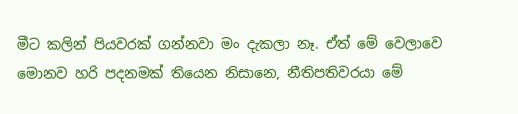මීට කලින් පියවරක් ගන්නවා මං දැකලා නෑ. ඒත් මේ වෙලාවෙ මොනව හරි පදනමක් තියෙන නිසානෙ, නීතිපතිවරයා මේ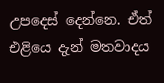උපදෙස් දෙන්නෙ. ඒත් එළියෙ දැන් මතවාදය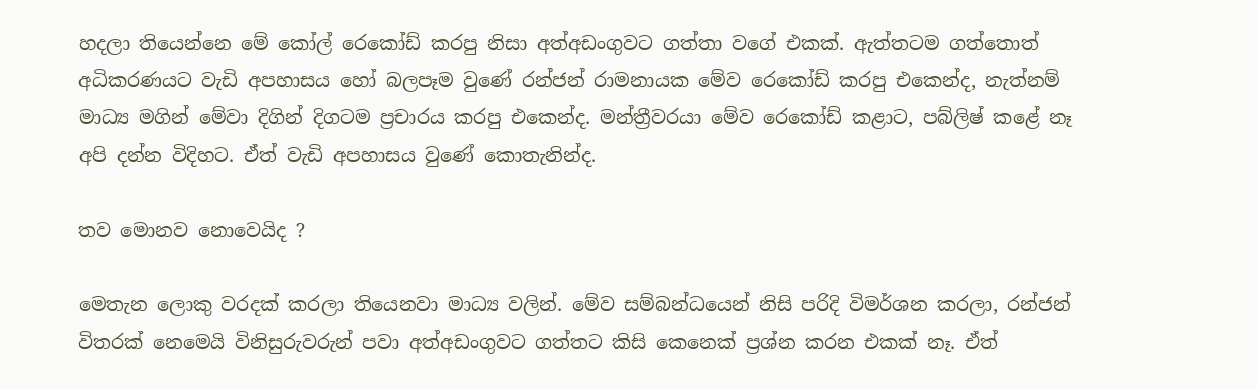හදලා තියෙන්නෙ මේ කෝල් රෙකෝඩ් කරපු නිසා අත්අඩංගුවට ගත්තා වගේ එකක්. ඇත්තටම ගත්තොත් අධිකරණයට වැඩි අපහාසය හෝ බලපෑම වුණේ රන්ජන් රාමනායක මේව රෙකෝඩ් කරපු එකෙන්ද, නැත්නම් මාධ්‍ය මගින් මේවා දිගින් දිගටම ප්‍රචාරය කරපු එකෙන්ද. මන්ත්‍රීවරයා මේව රෙකෝඩ් කළාට, පබ්ලිෂ් කළේ නෑ අපි දන්න විදිහට. ඒත් වැඩි අපහාසය වුණේ කොතැනින්ද.

තව මොනව නොවෙයිද ?

මෙතැන ලොකු වරදක් කරලා තියෙනවා මාධ්‍ය වලින්. මේව සම්බන්ධයෙන් නිසි පරිදි විමර්ශන කරලා, රන්ජන් විතරක් නෙමෙයි විනිසුරුවරුන් පවා අත්අඩංගුවට ගත්තට කිසි කෙනෙක් ප්‍රශ්න කරන එකක් නෑ. ඒත්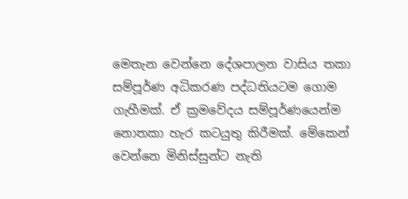මෙතැන වෙන්නෙ දේශපාලන වාසිය තකා සම්පූර්ණ අධිකරණ පද්ධතියටම ගොම ගැහීමක්. ඒ ක්‍රමවේදය සම්පූර්ණයෙන්ම නොතකා හැර කටයුතු කිරීමක්. මේකෙන් වෙන්නෙ මිනිස්සුන්ට නැති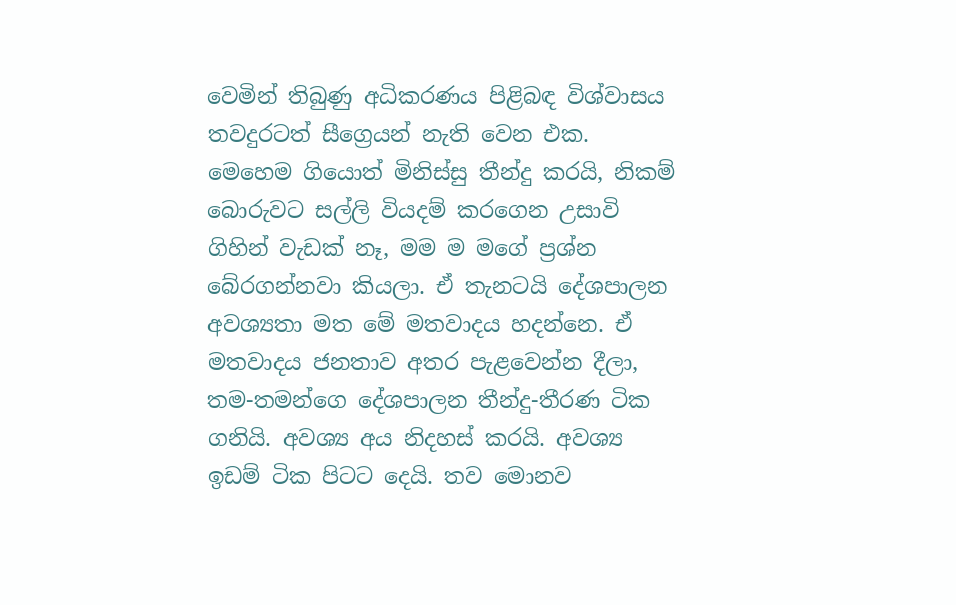වෙමින් තිබුණු අධිකරණය පිළිබඳ විශ්වාසය තවදුරටත් සීග්‍රෙයන් නැති වෙන එක. මෙහෙම ගියොත් මිනිස්සු තීන්දු කරයි, නිකම් බොරුවට සල්ලි වියදම් කරගෙන උසාවි ගිහින් වැඩක් නෑ, මම ම මගේ ප්‍රශ්න බේරගන්නවා කියලා. ඒ තැනටයි දේශපාලන අවශ්‍යතා මත මේ මතවාදය හදන්නෙ. ඒ මතවාදය ජනතාව අතර පැළවෙන්න දීලා, තම-තමන්ගෙ දේශපාලන තීන්දු-තීරණ ටික ගනියි. අවශ්‍ය අය නිදහස් කරයි. අවශ්‍ය ඉඩම් ටික පිටට දෙයි. තව මොනව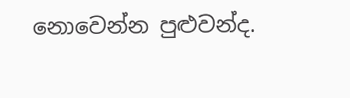නොවෙන්න පුළුවන්ද.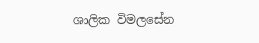ශාලික විමලසේන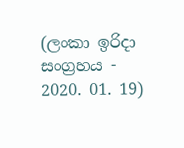(ලංකා ඉරිදා සංග්‍රහය - 2020. 01. 19)